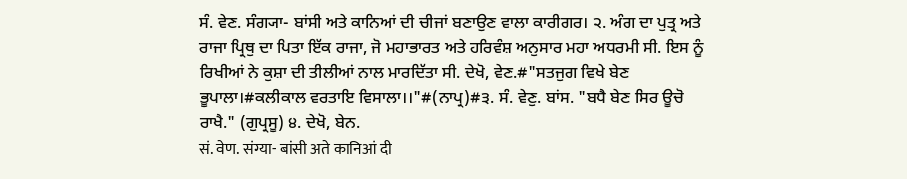ਸੰ. ਵੇਣ. ਸੰਗ੍ਯਾ- ਬਾਂਸੀ ਅਤੇ ਕਾਨਿਆਂ ਦੀ ਚੀਜਾਂ ਬਣਾਉਣ ਵਾਲਾ ਕਾਰੀਗਰ। ੨. ਅੰਗ ਦਾ ਪੁਤ੍ਰ ਅਤੇ ਰਾਜਾ ਪ੍ਰਿਥੁ ਦਾ ਪਿਤਾ ਇੱਕ ਰਾਜਾ, ਜੋ ਮਹਾਭਾਰਤ ਅਤੇ ਹਰਿਵੰਸ਼ ਅਨੁਸਾਰ ਮਹਾ ਅਧਰਮੀ ਸੀ. ਇਸ ਨੂੰ ਰਿਖੀਆਂ ਨੇ ਕੁਸ਼ਾ ਦੀ ਤੀਲੀਆਂ ਨਾਲ ਮਾਰਦਿੱਤਾ ਸੀ. ਦੇਖੋ, ਵੇਣ.#"ਸਤਜੁਗ ਵਿਖੇ ਬੇਣ ਭੂਪਾਲਾ।#ਕਲੀਕਾਲ ਵਰਤਾਇ ਵਿਸਾਲਾ।।"#(ਨਾਪ੍ਰ)#੩. ਸੰ. ਵੇਣੁ. ਬਾਂਸ. "ਬਧੈ ਬੇਣ ਸਿਰ ਊਚੋ ਰਾਖੈ." (ਗੁਪ੍ਰਸੂ) ੪. ਦੇਖੋ, ਬੇਨ.
सं. वेण. संग्या- बांसी अते कानिआं दी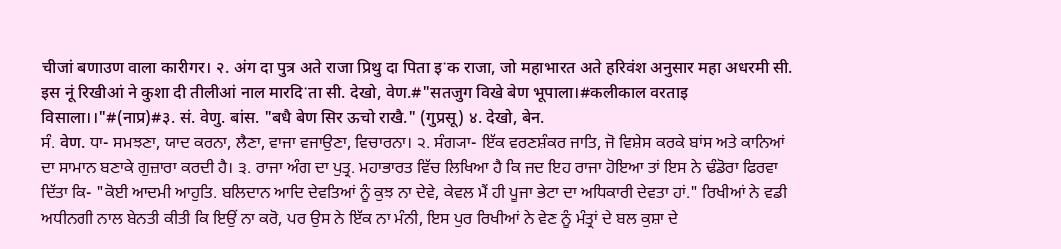चीजां बणाउण वाला कारीगर। २. अंग दा पुत्र अते राजा प्रिथु दा पिता इॱक राजा, जो महाभारत अते हरिवंश अनुसार महा अधरमी सी. इस नूं रिखीआं ने कुशा दी तीलीआं नाल मारदिॱता सी. देखो, वेण.#"सतजुग विखे बेण भूपाला।#कलीकाल वरताइ विसाला।।"#(नाप्र)#३. सं. वेणु. बांस. "बधै बेण सिर ऊचो राखै." (गुप्रसू) ४. देखो, बेन.
ਸੰ. वेण. ਧਾ- ਸਮਝਣਾ, ਯਾਦ ਕਰਨਾ, ਲੈਣਾ, ਵਾਜਾ ਵਜਾਉਣਾ, ਵਿਚਾਰਨਾ। ੨. ਸੰਗ੍ਯਾ- ਇੱਕ ਵਰਣਸ਼ੰਕਰ ਜਾਤਿ, ਜੋ ਵਿਸ਼ੇਸ ਕਰਕੇ ਬਾਂਸ ਅਤੇ ਕਾਨਿਆਂ ਦਾ ਸਾਮਾਨ ਬਣਾਕੇ ਗੁਜ਼ਾਰਾ ਕਰਦੀ ਹੈ। ੩. ਰਾਜਾ ਅੰਗ ਦਾ ਪੁਤ੍ਰ. ਮਹਾਭਾਰਤ ਵਿੱਚ ਲਿਖਿਆ ਹੈ ਕਿ ਜਦ ਇਹ ਰਾਜਾ ਹੋਇਆ ਤਾਂ ਇਸ ਨੇ ਢੰਡੋਰਾ ਫਿਰਵਾ ਦਿੱਤਾ ਕਿ- "ਕੋਈ ਆਦਮੀ ਆਹੁਤਿ. ਬਲਿਦਾਨ ਆਦਿ ਦੇਵਤਿਆਂ ਨੂੰ ਕੁਝ ਨਾ ਦੇਵੇ, ਕੇਵਲ ਮੈਂ ਹੀ ਪੂਜਾ ਭੇਟਾ ਦਾ ਅਧਿਕਾਰੀ ਦੇਵਤਾ ਹਾਂ." ਰਿਖੀਆਂ ਨੇ ਵਡੀ ਅਧੀਨਗੀ ਨਾਲ ਬੇਨਤੀ ਕੀਤੀ ਕਿ ਇਉਂ ਨਾ ਕਰੋ, ਪਰ ਉਸ ਨੇ ਇੱਕ ਨਾ ਮੰਨੀ, ਇਸ ਪੁਰ ਰਿਖੀਆਂ ਨੇ ਵੇਣ ਨੂੰ ਮੰਤ੍ਰਾਂ ਦੇ ਬਲ ਕੁਸ਼ਾ ਦੇ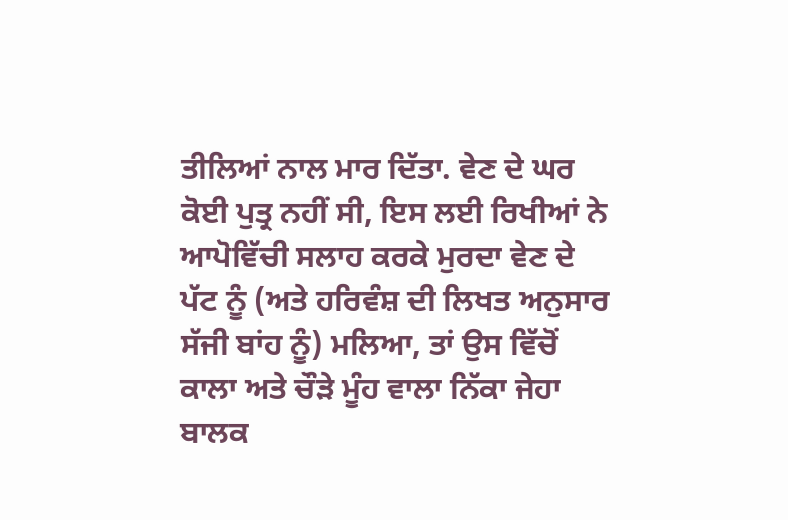ਤੀਲਿਆਂ ਨਾਲ ਮਾਰ ਦਿੱਤਾ. ਵੇਣ ਦੇ ਘਰ ਕੋਈ ਪੁਤ੍ਰ ਨਹੀਂ ਸੀ, ਇਸ ਲਈ ਰਿਖੀਆਂ ਨੇ ਆਪੋਵਿੱਚੀ ਸਲਾਹ ਕਰਕੇ ਮੁਰਦਾ ਵੇਣ ਦੇ ਪੱਟ ਨੂੰ (ਅਤੇ ਹਰਿਵੰਸ਼ ਦੀ ਲਿਖਤ ਅਨੁਸਾਰ ਸੱਜੀ ਬਾਂਹ ਨੂੰ) ਮਲਿਆ, ਤਾਂ ਉਸ ਵਿੱਚੋਂ ਕਾਲਾ ਅਤੇ ਚੌੜੇ ਮੂੰਹ ਵਾਲਾ ਨਿੱਕਾ ਜੇਹਾ ਬਾਲਕ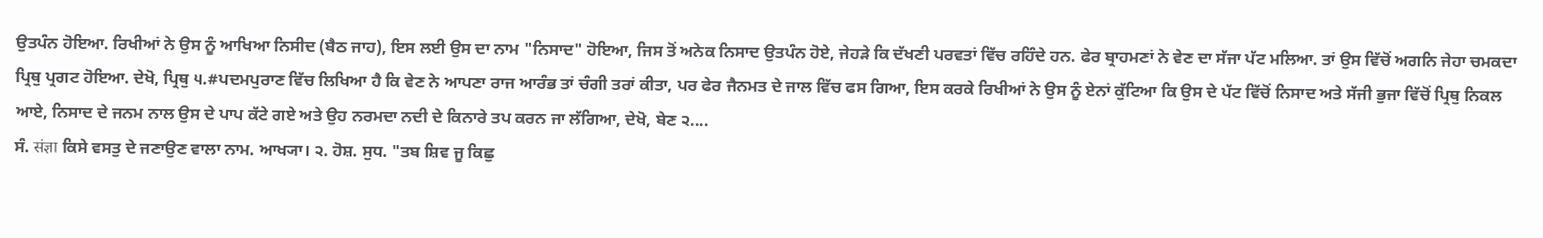ਉਤਪੰਨ ਹੋਇਆ. ਰਿਖੀਆਂ ਨੇ ਉਸ ਨੂੰ ਆਖਿਆ ਨਿਸੀਦ (ਬੈਠ ਜਾਹ), ਇਸ ਲਈ ਉਸ ਦਾ ਨਾਮ "ਨਿਸਾਦ" ਹੋਇਆ, ਜਿਸ ਤੋਂ ਅਨੇਕ ਨਿਸਾਦ ਉਤਪੰਨ ਹੋਏ, ਜੇਹੜੇ ਕਿ ਦੱਖਣੀ ਪਰਵਤਾਂ ਵਿੱਚ ਰਹਿੰਦੇ ਹਨ. ਫੇਰ ਬ੍ਰਾਹਮਣਾਂ ਨੇ ਵੇਣ ਦਾ ਸੱਜਾ ਪੱਟ ਮਲਿਆ. ਤਾਂ ਉਸ ਵਿੱਚੋਂ ਅਗਨਿ ਜੇਹਾ ਚਮਕਦਾ ਪ੍ਰਿਥੁ ਪ੍ਰਗਟ ਹੋਇਆ. ਦੇਖੋ, ਪ੍ਰਿਥੁ ੫.#ਪਦਮਪੁਰਾਣ ਵਿੱਚ ਲਿਖਿਆ ਹੈ ਕਿ ਵੇਣ ਨੇ ਆਪਣਾ ਰਾਜ ਆਰੰਭ ਤਾਂ ਚੰਗੀ ਤਰਾਂ ਕੀਤਾ, ਪਰ ਫੇਰ ਜੈਨਮਤ ਦੇ ਜਾਲ ਵਿੱਚ ਫਸ ਗਿਆ, ਇਸ ਕਰਕੇ ਰਿਖੀਆਂ ਨੇ ਉਸ ਨੂੰ ਏਨਾਂ ਕੁੱਟਿਆ ਕਿ ਉਸ ਦੇ ਪੱਟ ਵਿੱਚੋਂ ਨਿਸਾਦ ਅਤੇ ਸੱਜੀ ਭੁਜਾ ਵਿੱਚੋਂ ਪ੍ਰਿਥੁ ਨਿਕਲ ਆਏ, ਨਿਸਾਦ ਦੇ ਜਨਮ ਨਾਲ ਉਸ ਦੇ ਪਾਪ ਕੱਟੇ ਗਏ ਅਤੇ ਉਹ ਨਰਮਦਾ ਨਦੀ ਦੇ ਕਿਨਾਰੇ ਤਪ ਕਰਨ ਜਾ ਲੱਗਿਆ, ਦੇਖੋ, ਬੇਣ ੨....
ਸੰ. संज्ञा ਕਿਸੇ ਵਸਤੁ ਦੇ ਜਣਾਉਣ ਵਾਲਾ ਨਾਮ. ਆਖ੍ਯਾ। ੨. ਹੋਸ਼. ਸੁਧ. "ਤਬ ਸ਼ਿਵ ਜੂ ਕਿਛੁ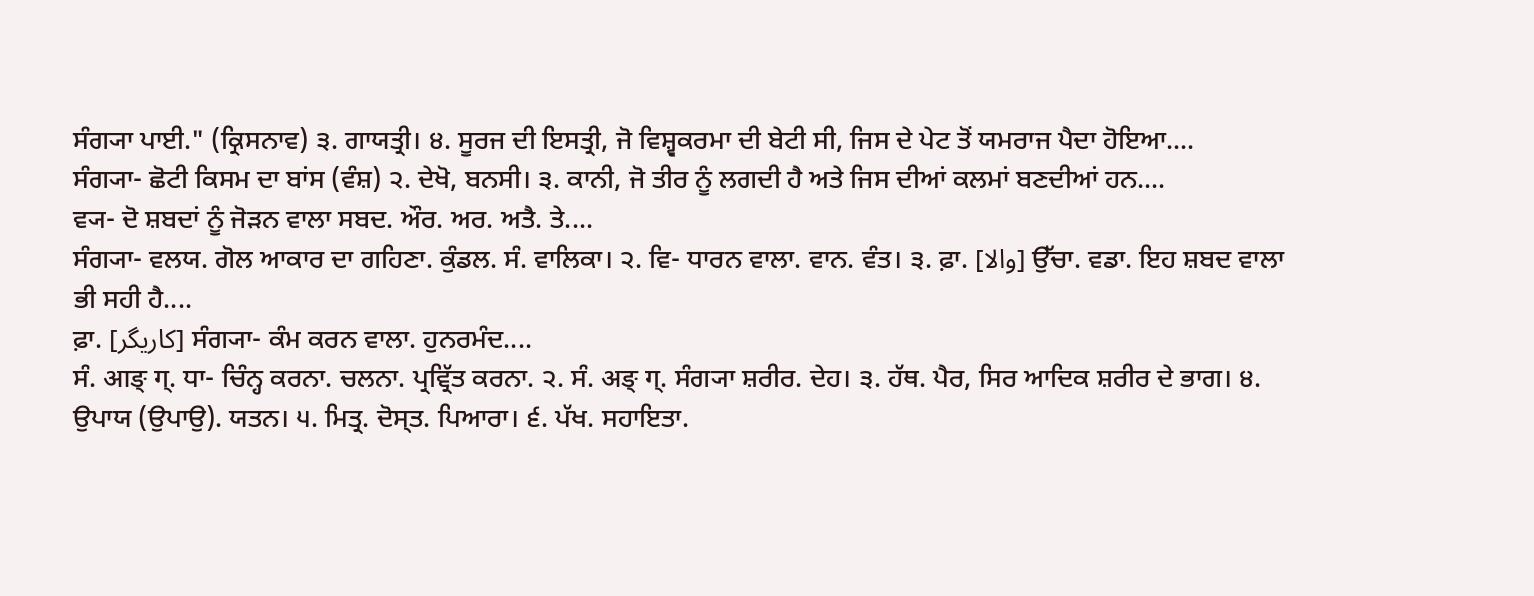ਸੰਗ੍ਯਾ ਪਾਈ." (ਕ੍ਰਿਸਨਾਵ) ੩. ਗਾਯਤ੍ਰੀ। ੪. ਸੂਰਜ ਦੀ ਇਸਤ੍ਰੀ, ਜੋ ਵਿਸ਼੍ਵਕਰਮਾ ਦੀ ਬੇਟੀ ਸੀ, ਜਿਸ ਦੇ ਪੇਟ ਤੋਂ ਯਮਰਾਜ ਪੈਦਾ ਹੋਇਆ....
ਸੰਗ੍ਯਾ- ਛੋਟੀ ਕਿਸਮ ਦਾ ਬਾਂਸ (ਵੰਸ਼) ੨. ਦੇਖੋ, ਬਨਸੀ। ੩. ਕਾਨੀ, ਜੋ ਤੀਰ ਨੂੰ ਲਗਦੀ ਹੈ ਅਤੇ ਜਿਸ ਦੀਆਂ ਕਲਮਾਂ ਬਣਦੀਆਂ ਹਨ....
ਵ੍ਯ- ਦੋ ਸ਼ਬਦਾਂ ਨੂੰ ਜੋੜਨ ਵਾਲਾ ਸਬਦ. ਔਰ. ਅਰ. ਅਤੈ. ਤੇ....
ਸੰਗ੍ਯਾ- ਵਲਯ. ਗੋਲ ਆਕਾਰ ਦਾ ਗਹਿਣਾ. ਕੁੰਡਲ. ਸੰ. ਵਾਲਿਕਾ। ੨. ਵਿ- ਧਾਰਨ ਵਾਲਾ. ਵਾਨ. ਵੰਤ। ੩. ਫ਼ਾ. [والا] ਉੱਚਾ. ਵਡਾ. ਇਹ ਸ਼ਬਦ ਵਾਲਾ ਭੀ ਸਹੀ ਹੈ....
ਫ਼ਾ. [کاریگر] ਸੰਗ੍ਯਾ- ਕੰਮ ਕਰਨ ਵਾਲਾ. ਹੁਨਰਮੰਦ....
ਸੰ. आङ् ग्. ਧਾ- ਚਿੰਨ੍ਹ ਕਰਨਾ. ਚਲਨਾ. ਪ੍ਰਵ੍ਰਿੱਤ ਕਰਨਾ. ੨. ਸੰ. अङ् ग्. ਸੰਗ੍ਯਾ ਸ਼ਰੀਰ. ਦੇਹ। ੩. ਹੱਥ. ਪੈਰ, ਸਿਰ ਆਦਿਕ ਸ਼ਰੀਰ ਦੇ ਭਾਗ। ੪. ਉਪਾਯ (ਉਪਾਉ). ਯਤਨ। ੫. ਮਿਤ੍ਰ. ਦੋਸ੍ਤ. ਪਿਆਰਾ। ੬. ਪੱਖ. ਸਹਾਇਤਾ.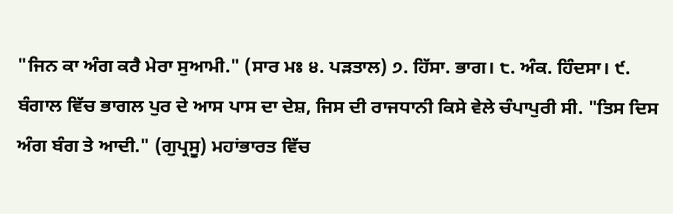"ਜਿਨ ਕਾ ਅੰਗ ਕਰੈ ਮੇਰਾ ਸੁਆਮੀ." (ਸਾਰ ਮਃ ੪. ਪੜਤਾਲ) ੭. ਹਿੱਸਾ. ਭਾਗ। ੮. ਅੰਕ. ਹਿੰਦਸਾ। ੯. ਬੰਗਾਲ ਵਿੱਚ ਭਾਗਲ ਪੁਰ ਦੇ ਆਸ ਪਾਸ ਦਾ ਦੇਸ਼, ਜਿਸ ਦੀ ਰਾਜਧਾਨੀ ਕਿਸੇ ਵੇਲੇ ਚੰਪਾਪੁਰੀ ਸੀ. "ਤਿਸ ਦਿਸ ਅੰਗ ਬੰਗ ਤੇ ਆਦੀ." (ਗੁਪ੍ਰਸੂ) ਮਹਾਂਭਾਰਤ ਵਿੱਚ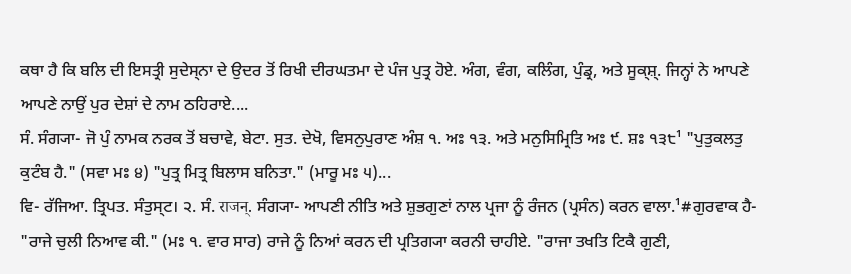ਕਥਾ ਹੈ ਕਿ ਬਲਿ ਦੀ ਇਸਤ੍ਰੀ ਸੁਦੇਸ੍ਨਾ ਦੇ ਉਦਰ ਤੋਂ ਰਿਖੀ ਦੀਰਘਤਮਾ ਦੇ ਪੰਜ ਪੁਤ੍ਰ ਹੋਏ. ਅੰਗ, ਵੰਗ, ਕਲਿੰਗ, ਪੁੰਡ੍ਰ, ਅਤੇ ਸੂਕ੍ਸ਼੍. ਜਿਨ੍ਹਾਂ ਨੇ ਆਪਣੇ ਆਪਣੇ ਨਾਉਂ ਪੁਰ ਦੇਸ਼ਾਂ ਦੇ ਨਾਮ ਠਹਿਰਾਏ....
ਸੰ. ਸੰਗ੍ਯਾ- ਜੋ ਪੁੰ ਨਾਮਕ ਨਰਕ ਤੋਂ ਬਚਾਵੇ, ਬੇਟਾ. ਸੁਤ. ਦੇਖੋ, ਵਿਸਨੁਪੁਰਾਣ ਅੰਸ਼ ੧. ਅਃ ੧੩. ਅਤੇ ਮਨੁਸਿਮ੍ਰਿਤਿ ਅਃ ੯. ਸ਼ਃ ੧੩੮¹ "ਪੁਤੁਕਲਤੁ ਕੁਟੰਬ ਹੈ." (ਸਵਾ ਮਃ ੪) "ਪੁਤ੍ਰ ਮਿਤ੍ਰ ਬਿਲਾਸ ਬਨਿਤਾ." (ਮਾਰੂ ਮਃ ੫)...
ਵਿ- ਰੱਜਿਆ. ਤ੍ਰਿਪਤ. ਸੰਤੁਸ੍ਟ। ੨. ਸੰ. राजन्. ਸੰਗ੍ਯਾ- ਆਪਣੀ ਨੀਤਿ ਅਤੇ ਸ਼ੁਭਗੁਣਾਂ ਨਾਲ ਪ੍ਰਜਾ ਨੂੰ ਰੰਜਨ (ਪ੍ਰਸੰਨ) ਕਰਨ ਵਾਲਾ.¹#ਗੁਰਵਾਕ ਹੈ- "ਰਾਜੇ ਚੁਲੀ ਨਿਆਵ ਕੀ." (ਮਃ ੧. ਵਾਰ ਸਾਰ) ਰਾਜੇ ਨੂੰ ਨਿਆਂ ਕਰਨ ਦੀ ਪ੍ਰਤਿਗ੍ਯਾ ਕਰਨੀ ਚਾਹੀਏ. "ਰਾਜਾ ਤਖਤਿ ਟਿਕੈ ਗੁਣੀ,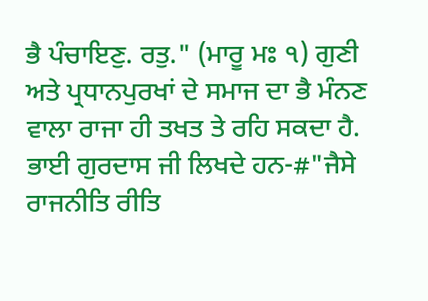ਭੈ ਪੰਚਾਇਣੁ. ਰਤੁ." (ਮਾਰੂ ਮਃ ੧) ਗੁਣੀ ਅਤੇ ਪ੍ਰਧਾਨਪੁਰਖਾਂ ਦੇ ਸਮਾਜ ਦਾ ਭੈ ਮੰਨਣ ਵਾਲਾ ਰਾਜਾ ਹੀ ਤਖਤ ਤੇ ਰਹਿ ਸਕਦਾ ਹੈ. ਭਾਈ ਗੁਰਦਾਸ ਜੀ ਲਿਖਦੇ ਹਨ-#"ਜੈਸੇ ਰਾਜਨੀਤਿ ਰੀਤਿ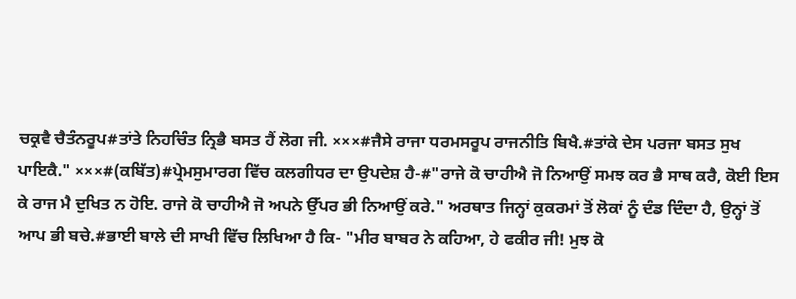ਚਕ੍ਰਵੈ ਚੈਤੰਨਰੂਪ#ਤਾਂਤੇ ਨਿਹਚਿੰਤ ਨ੍ਰਿਭੈ ਬਸਤ ਹੈਂ ਲੋਗ ਜੀ. ×××#ਜੈਸੇ ਰਾਜਾ ਧਰਮਸਰੂਪ ਰਾਜਨੀਤਿ ਬਿਖੈ.#ਤਾਂਕੇ ਦੇਸ ਪਰਜਾ ਬਸਤ ਸੁਖ ਪਾਇਕੈ." ×××#(ਕਬਿੱਤ)#ਪ੍ਰੇਮਸੁਮਾਰਗ ਵਿੱਚ ਕਲਗੀਧਰ ਦਾ ਉਪਦੇਸ਼ ਹੈ-#"ਰਾਜੇ ਕੋ ਚਾਹੀਐ ਜੋ ਨਿਆਉਂ ਸਮਝ ਕਰ ਭੈ ਸਾਥ ਕਰੈ, ਕੋਈ ਇਸ ਕੇ ਰਾਜ ਮੈ ਦੁਖਿਤ ਨ ਹੋਇ. ਰਾਜੇ ਕੋ ਚਾਹੀਐ ਜੋ ਅਪਨੇ ਉੱਪਰ ਭੀ ਨਿਆਉਂ ਕਰੇ." ਅਰਥਾਤ ਜਿਨ੍ਹਾਂ ਕੁਕਰਮਾਂ ਤੋਂ ਲੋਕਾਂ ਨੂੰ ਦੰਡ ਦਿੰਦਾ ਹੈ, ਉਨ੍ਹਾਂ ਤੋਂ ਆਪ ਭੀ ਬਚੇ.#ਭਾਈ ਬਾਲੇ ਦੀ ਸਾਖੀ ਵਿੱਚ ਲਿਖਿਆ ਹੈ ਕਿ- "ਮੀਰ ਬਾਬਰ ਨੇ ਕਹਿਆ, ਹੇ ਫਕੀਰ ਜੀ! ਮੁਝ ਕੋ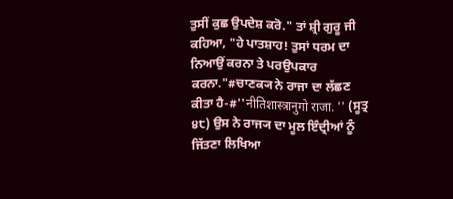ਤੁਸੀਂ ਕੁਛ ਉਪਦੇਸ਼ ਕਰੋ." ਤਾਂ ਸ਼੍ਰੀ ਗੁਰੂ ਜੀ ਕਹਿਆ, "ਹੇ ਪਾਤਸ਼ਾਹ! ਤੁਸਾਂ ਧਰਮ ਦਾ ਨਿਆਉਂ ਕਰਨਾ ਤੇ ਪਰਉਪਕਾਰ ਕਰਨਾ."#ਚਾਣਕ੍ਯ ਨੇ ਰਾਜਾ ਦਾ ਲੱਛਣ ਕੀਤਾ ਹੈ-#''नीतिशास्त्रानुगो राजा. '' (ਸੂਤ੍ਰ ੪੮) ਉਸ ਨੇ ਰਾਜ੍ਯ ਦਾ ਮੂਲ ਇੰਦ੍ਰੀਆਂ ਨੂੰ ਜਿੱਤਣਾ ਲਿਖਿਆ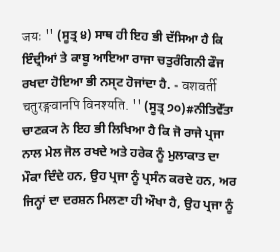जयः '' (ਸੂਤ੍ਰ ੪) ਸਾਥ ਹੀ ਇਹ ਭੀ ਦੱਸਿਆ ਹੈ ਕਿ ਇੰਦ੍ਰੀਆਂ ਤੇ ਕਾਬੂ ਆਇਆ ਰਾਜਾ ਚਤੁਰੰਗਿਨੀ ਫੌਜ ਰਖਦਾ ਹੋਇਆ ਭੀ ਨਸ੍ਟ ਹੋਜਾਂਦਾ ਹੈ. - वशवर्ती चतुरङ्गवानपि विनश्यति. '' (ਸੂਤ੍ਰ ੭੦)#ਨੀਤਿਵੇੱਤਾ ਚਾਣਕ੍ਯ ਨੇ ਇਹ ਭੀ ਲਿਖਿਆ ਹੈ ਕਿ ਜੋ ਰਾਜੇ ਪ੍ਰਜਾ ਨਾਲ ਮੇਲ ਜੋਲ ਰਖਦੇ ਅਤੇ ਹਰੇਕ ਨੂੰ ਮੁਲਾਕਾਤ ਦਾ ਮੌਕਾ ਦਿੰਦੇ ਹਨ, ਉਹ ਪ੍ਰਜਾ ਨੂੰ ਪ੍ਰਸੰਨ ਕਰਦੇ ਹਨ, ਅਰ ਜਿਨ੍ਹਾਂ ਦਾ ਦਰਸ਼ਨ ਮਿਲਣਾ ਹੀ ਔਖਾ ਹੈ, ਉਹ ਪ੍ਰਜਾ ਨੂੰ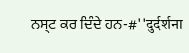ਨਸ੍ਟ ਕਰ ਦਿੰਦੇ ਹਨ-#''दुर्दर्शना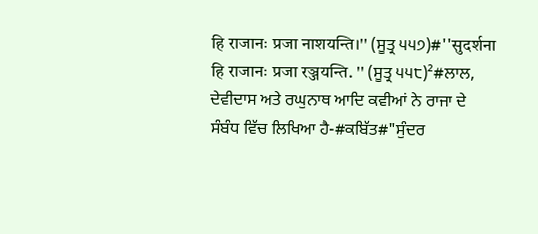हि राजानः प्रजा नाशयन्ति।'' (ਸੂਤ੍ਰ ੫੫੭)#''सुदर्शना हि राजानः प्रजा रञ्जयन्ति. '' (ਸੂਤ੍ਰ ੫੫੮)²#ਲਾਲ, ਦੇਵੀਦਾਸ ਅਤੇ ਰਘੁਨਾਥ ਆਦਿ ਕਵੀਆਂ ਨੇ ਰਾਜਾ ਦੇ ਸੰਬੰਧ ਵਿੱਚ ਲਿਖਿਆ ਹੈ-#ਕਬਿੱਤ#"ਸੁੰਦਰ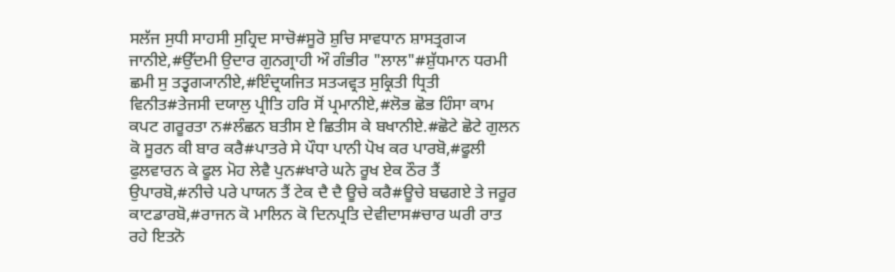ਸਲੱਜ ਸੁਧੀ ਸਾਹਸੀ ਸੁਹ੍ਰਿਦ ਸਾਚੋ#ਸੂਰੋ ਸ਼ੁਚਿ ਸਾਵਧਾਨ ਸ਼ਾਸਤ੍ਰਗ੍ਯ ਜਾਨੀਏ,#ਉੱਦਮੀ ਉਦਾਰ ਗੁਨਗ੍ਰਾਹੀ ਔ ਗੰਭੀਰ "ਲਾਲ"#ਸ਼ੁੱਧਮਾਨ ਧਰਮੀ ਛਮੀ ਸੁ ਤਤ੍ਵਗ੍ਯਾਨੀਏ,#ਇੰਦ੍ਰਯਜਿਤ ਸਤ੍ਯਵ੍ਰਤ ਸੁਕ੍ਰਿਤੀ ਧ੍ਰਿਤੀ ਵਿਨੀਤ#ਤੇਜਸੀ ਦਯਾਲੁ ਪ੍ਰੀਤਿ ਹਰਿ ਸੋਂ ਪ੍ਰਮਾਨੀਏ,#ਲੋਭ ਛੋਭ ਹਿੰਸਾ ਕਾਮ ਕਪਟ ਗਰੂਰਤਾ ਨ#ਲੰਛਨ ਬਤੀਸ ਏ ਛਿਤੀਸ ਕੇ ਬਖਾਨੀਏ.#ਛੋਟੇ ਛੋਟੇ ਗੁਲਨ ਕੋ ਸੂਰਨ ਕੀ ਬਾਰ ਕਰੈ#ਪਾਤਰੇ ਸੇ ਪੌਧਾ ਪਾਨੀ ਪੋਖ ਕਰ ਪਾਰਬੋ,#ਫੂਲੀ ਫੁਲਵਾਰਨ ਕੇ ਫੂਲ ਮੋਹ ਲੇਵੈ ਪੁਨ#ਖਾਰੇ ਘਨੇ ਰੂਖ ਏਕ ਠੌਰ ਤੈਂ ਉਪਾਰਬੋ,#ਨੀਚੇ ਪਰੇ ਪਾਯਨ ਤੈਂ ਟੇਕ ਦੈ ਦੈ ਊਚੇ ਕਰੈ#ਊਚੇ ਬਢਗਏ ਤੇ ਜਰੂਰ ਕਾਟਡਾਰਬੋ,#ਰਾਜਨ ਕੋ ਮਾਲਿਨ ਕੋ ਦਿਨਪ੍ਰਤਿ ਦੇਵੀਦਾਸ#ਚਾਰ ਘਰੀ ਰਾਤ ਰਹੇ ਇਤਨੋ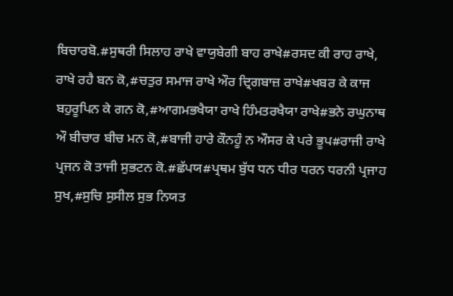ਬਿਚਾਰਬੋ.#ਸੁਥਰੀ ਸਿਲਾਹ ਰਾਖੇ ਵਾਯੁਬੇਗੀ ਬਾਹ ਰਾਖੇ#ਰਸਦ ਕੀ ਰਾਹ ਰਾਖੇ, ਰਾਖੇ ਰਹੈ ਬਨ ਕੋ,#ਚਤੁਰ ਸਮਾਜ ਰਾਖੇ ਔਰ ਦ੍ਰਿਗਬਾਜ਼ ਰਾਖੇ#ਖਬਰ ਕੇ ਕਾਜ ਬਹੁਰੂਪਿਨ ਕੇ ਗਨ ਕੋ,#ਆਗਮਭਖੈਯਾ ਰਾਖੇ ਹਿੰਮਤਰਖੈਯਾ ਰਾਖੇ#ਭਨੇ ਰਘੁਨਾਥ ਔ ਬੀਚਾਰ ਬੀਚ ਮਨ ਕੋ,#ਬਾਜੀ ਹਾਰੇ ਕੌਨਹੂੰ ਨ ਔਸਰ ਕੇ ਪਰੇ ਭੂਪ#ਰਾਜੀ ਰਾਖੇ ਪ੍ਰਜਨ ਕੋ ਤਾਜੀ ਸੁਭਟਨ ਕੋ.#ਛੱਪਯ#ਪ੍ਰਥਮ ਬੁੱਧ ਧਨ ਧੀਰ ਧਰਨ ਧਰਨੀ ਪ੍ਰਜਾਹ ਸੁਖ,#ਸੁਚਿ ਸੁਸੀਲ ਸੁਭ ਨਿਯਤ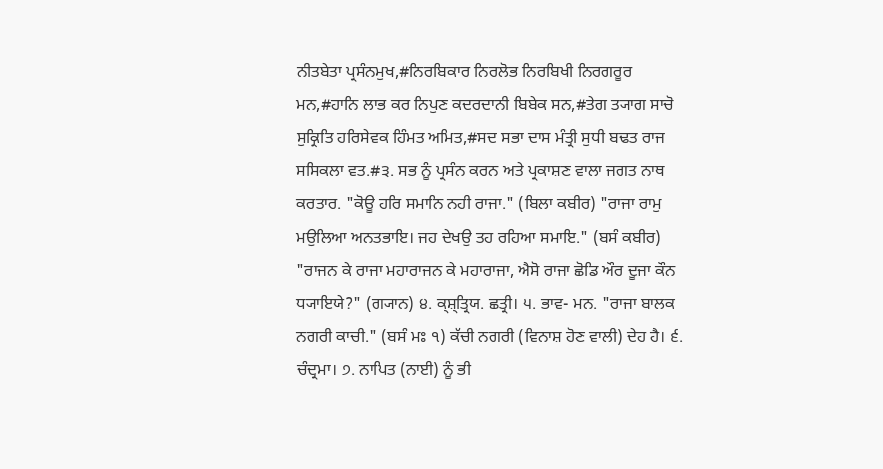ਨੀਤਬੇਤਾ ਪ੍ਰਸੰਨਮੁਖ,#ਨਿਰਬਿਕਾਰ ਨਿਰਲੋਭ ਨਿਰਬਿਖੀ ਨਿਰਗਰੂਰ ਮਨ,#ਹਾਨਿ ਲਾਭ ਕਰ ਨਿਪੁਣ ਕਦਰਦਾਨੀ ਬਿਬੇਕ ਸਨ,#ਤੇਗ ਤ੍ਯਾਗ ਸਾਚੋ ਸੁਕ੍ਰਿਤਿ ਹਰਿਸੇਵਕ ਹਿੰਮਤ ਅਮਿਤ,#ਸਦ ਸਭਾ ਦਾਸ ਮੰਤ੍ਰੀ ਸੁਧੀ ਬਢਤ ਰਾਜ ਸਸਿਕਲਾ ਵਤ.#੩. ਸਭ ਨੂੰ ਪ੍ਰਸੰਨ ਕਰਨ ਅਤੇ ਪ੍ਰਕਾਸ਼ਣ ਵਾਲਾ ਜਗਤ ਨਾਥ ਕਰਤਾਰ. "ਕੋਊ ਹਰਿ ਸਮਾਨਿ ਨਹੀ ਰਾਜਾ." (ਬਿਲਾ ਕਬੀਰ) "ਰਾਜਾ ਰਾਮੁ ਮਉਲਿਆ ਅਨਤਭਾਇ। ਜਹ ਦੇਖਉ ਤਹ ਰਹਿਆ ਸਮਾਇ." (ਬਸੰ ਕਬੀਰ) "ਰਾਜਨ ਕੇ ਰਾਜਾ ਮਹਾਰਾਜਨ ਕੇ ਮਹਾਰਾਜਾ, ਐਸੋ ਰਾਜਾ ਛੋਡਿ ਔਰ ਦੂਜਾ ਕੌਨ ਧ੍ਯਾਇਯੇ?" (ਗ੍ਯਾਨ) ੪. ਕ੍ਸ਼੍ਤ੍ਰਿਯ. ਛਤ੍ਰੀ। ੫. ਭਾਵ- ਮਨ. "ਰਾਜਾ ਬਾਲਕ ਨਗਰੀ ਕਾਚੀ." (ਬਸੰ ਮਃ ੧) ਕੱਚੀ ਨਗਰੀ (ਵਿਨਾਸ਼ ਹੋਣ ਵਾਲੀ) ਦੇਹ ਹੈ। ੬. ਚੰਦ੍ਰਮਾ। ੭. ਨਾਪਿਤ (ਨਾਈ) ਨੂੰ ਭੀ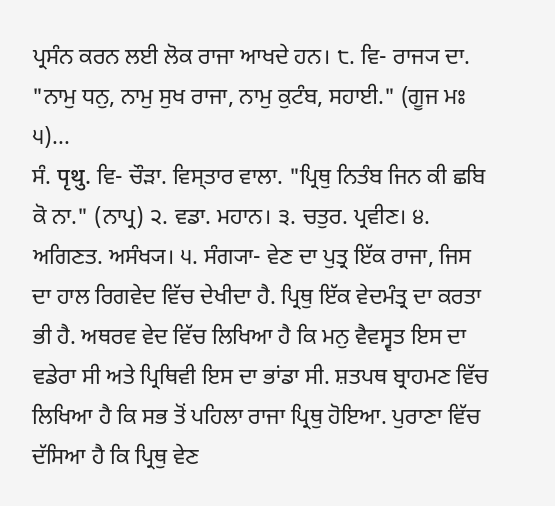ਪ੍ਰਸੰਨ ਕਰਨ ਲਈ ਲੋਕ ਰਾਜਾ ਆਖਦੇ ਹਨ। ੮. ਵਿ- ਰਾਜ੍ਯ ਦਾ. "ਨਾਮੁ ਧਨੁ, ਨਾਮੁ ਸੁਖ ਰਾਜਾ, ਨਾਮੁ ਕੁਟੰਬ, ਸਹਾਈ." (ਗੂਜ ਮਃ ੫)...
ਸੰ. पृथु. ਵਿ- ਚੌੜਾ. ਵਿਸ੍ਤਾਰ ਵਾਲਾ. "ਪ੍ਰਿਥੁ ਨਿਤੰਬ ਜਿਨ ਕੀ ਛਬਿ ਕੋ ਨਾ." (ਨਾਪ੍ਰ) ੨. ਵਡਾ. ਮਹਾਨ। ੩. ਚਤੁਰ. ਪ੍ਰਵੀਣ। ੪. ਅਗਿਣਤ. ਅਸੰਖ੍ਯ। ੫. ਸੰਗ੍ਯਾ- ਵੇਣ ਦਾ ਪੁਤ੍ਰ ਇੱਕ ਰਾਜਾ, ਜਿਸ ਦਾ ਹਾਲ ਰਿਗਵੇਦ ਵਿੱਚ ਦੇਖੀਦਾ ਹੈ. ਪ੍ਰਿਥੁ ਇੱਕ ਵੇਦਮੰਤ੍ਰ ਦਾ ਕਰਤਾ ਭੀ ਹੈ. ਅਥਰਵ ਵੇਦ ਵਿੱਚ ਲਿਖਿਆ ਹੈ ਕਿ ਮਨੁ ਵੈਵਸ੍ਵਤ ਇਸ ਦਾ ਵਡੇਰਾ ਸੀ ਅਤੇ ਪ੍ਰਿਥਿਵੀ ਇਸ ਦਾ ਭਾਂਡਾ ਸੀ. ਸ਼ਤਪਥ ਬ੍ਰਾਹਮਣ ਵਿੱਚ ਲਿਖਿਆ ਹੈ ਕਿ ਸਭ ਤੋਂ ਪਹਿਲਾ ਰਾਜਾ ਪ੍ਰਿਥੁ ਹੋਇਆ. ਪੁਰਾਣਾ ਵਿੱਚ ਦੱਸਿਆ ਹੈ ਕਿ ਪ੍ਰਿਥੁ ਵੇਣ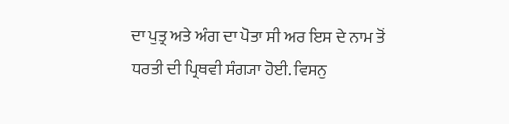ਦਾ ਪੁਤ੍ਰ ਅਤੇ ਅੰਗ ਦਾ ਪੋਤਾ ਸੀ ਅਰ ਇਸ ਦੇ ਨਾਮ ਤੋਂ ਧਰਤੀ ਦੀ ਪ੍ਰਿਥਵੀ ਸੰਗ੍ਯਾ ਹੋਈ. ਵਿਸਨੁ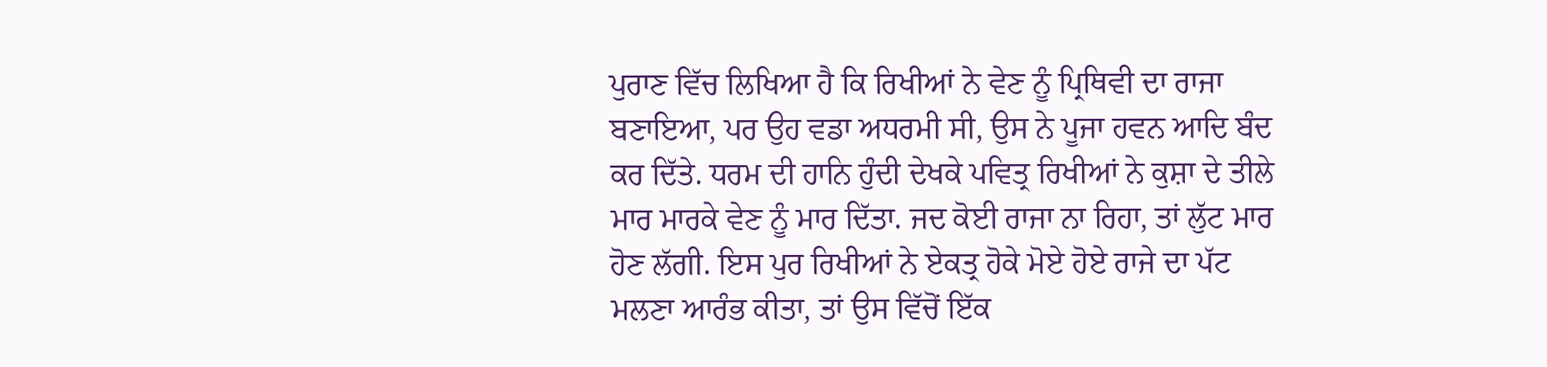ਪੁਰਾਣ ਵਿੱਚ ਲਿਖਿਆ ਹੈ ਕਿ ਰਿਖੀਆਂ ਨੇ ਵੇਣ ਨੂੰ ਪ੍ਰਿਥਿਵੀ ਦਾ ਰਾਜਾ ਬਣਾਇਆ, ਪਰ ਉਹ ਵਡਾ ਅਧਰਮੀ ਸੀ, ਉਸ ਨੇ ਪੂਜਾ ਹਵਨ ਆਦਿ ਬੰਦ ਕਰ ਦਿੱਤੇ. ਧਰਮ ਦੀ ਹਾਨਿ ਹੁੰਦੀ ਦੇਖਕੇ ਪਵਿਤ੍ਰ ਰਿਖੀਆਂ ਨੇ ਕੁਸ਼ਾ ਦੇ ਤੀਲੇ ਮਾਰ ਮਾਰਕੇ ਵੇਣ ਨੂੰ ਮਾਰ ਦਿੱਤਾ. ਜਦ ਕੋਈ ਰਾਜਾ ਨਾ ਰਿਹਾ, ਤਾਂ ਲੁੱਟ ਮਾਰ ਹੋਣ ਲੱਗੀ. ਇਸ ਪੁਰ ਰਿਖੀਆਂ ਨੇ ਏਕਤ੍ਰ ਹੋਕੇ ਮੋਏ ਹੋਏ ਰਾਜੇ ਦਾ ਪੱਟ ਮਲਣਾ ਆਰੰਭ ਕੀਤਾ, ਤਾਂ ਉਸ ਵਿੱਚੋਂ ਇੱਕ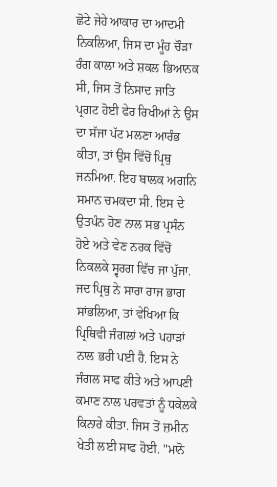ਛੋਟੇ ਜੇਹੇ ਆਕਾਰ ਦਾ ਆਦਮੀ ਨਿਕਲਿਆ, ਜਿਸ ਦਾ ਮੂੰਹ ਚੌੜਾ ਰੰਗ ਕਾਲਾ ਅਤੇ ਸ਼ਕਲ ਭਿਆਨਕ ਸੀ, ਜਿਸ ਤੋਂ ਨਿਸਾਦ ਜਾਤਿ ਪ੍ਰਗਟ ਹੋਈ ਫੇਰ ਰਿਖੀਆਂ ਨੇ ਉਸ ਦਾ ਸੱਜਾ ਪੱਟ ਮਲਣਾ ਆਰੰਭ ਕੀਤਾ, ਤਾਂ ਉਸ ਵਿੱਚੋਂ ਪ੍ਰਿਥੁ ਜਨਮਿਆ. ਇਹ ਬਾਲਕ ਅਗਨਿ ਸਮਾਨ ਚਮਕਦਾ ਸੀ. ਇਸ ਦੇ ਉਤਪੰਨ ਹੋਣ ਨਾਲ ਸਭ ਪ੍ਰਸੰਨ ਹੋਏ ਅਤੇ ਵੇਣ ਨਰਕ ਵਿੱਚੋਂ ਨਿਕਲਕੇ ਸ੍ਵਰਗ ਵਿੱਚ ਜਾ ਪੁੱਜਾ. ਜਦ ਪ੍ਰਿਥੁ ਨੇ ਸਾਰਾ ਰਾਜ ਭਾਗ ਸਾਂਭਲਿਆ, ਤਾਂ ਵੇਖਿਆ ਕਿ ਪ੍ਰਿਥਿਵੀ ਜੰਗਲਾਂ ਅਤੇ ਪਹਾੜਾਂ ਨਾਲ ਭਰੀ ਪਈ ਹੈ. ਇਸ ਨੇ ਜੰਗਲ ਸਾਫ ਕੀਤੇ ਅਤੇ ਆਪਣੀ ਕਮਾਣ ਨਾਲ ਪਰਵਤਾਂ ਨੂੰ ਧਕੇਲਕੇ ਕਿਨਾਰੇ ਕੀਤਾ. ਜਿਸ ਤੋਂ ਜ਼ਮੀਨ ਖੇਤੀ ਲਈ ਸਾਫ ਹੋਈ. "ਮਾਨੋ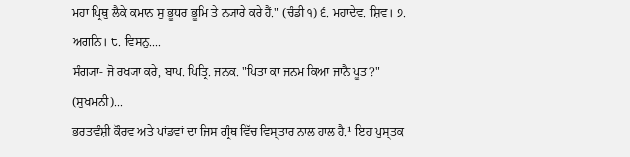ਮਹਾ ਪ੍ਰਿਥੁ ਲੈਕੇ ਕਮਾਨ ਸੁ ਭੂਧਰ ਭੂਮਿ ਤੇ ਨ੍ਯਾਰੇ ਕਰੇ ਹੈਂ." (ਚੰਡੀ ੧) ੬. ਮਹਾਦੇਵ. ਸ਼ਿਵ। ੭. ਅਗਨਿ। ੮. ਵਿਸਨੁ....
ਸੰਗ੍ਯਾ- ਜੋ ਰਖ੍ਯਾ ਕਰੇ, ਬਾਪ. ਪਿਤ੍ਰਿ. ਜਨਕ. "ਪਿਤਾ ਕਾ ਜਨਮ ਕਿਆ ਜਾਨੈ ਪੂਤ?" (ਸੁਖਮਨੀ)...
ਭਰਤਵੰਸ਼ੀ ਕੌਰਵ ਅਤੇ ਪਾਂਡਵਾਂ ਦਾ ਜਿਸ ਗ੍ਰੰਥ ਵਿੱਚ ਵਿਸ੍ਤਾਰ ਨਾਲ ਹਾਲ ਹੈ.¹ ਇਹ ਪੁਸ੍ਤਕ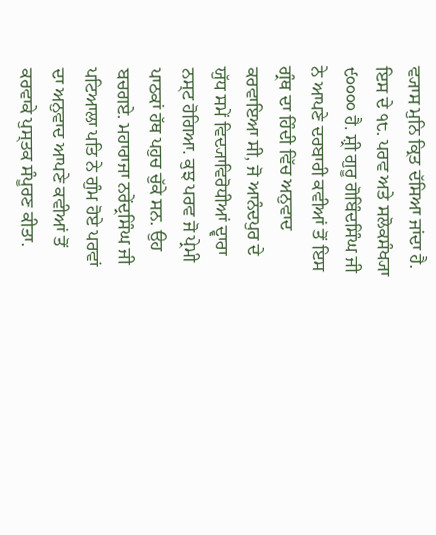ਵ੍ਯਾਸ ਮੁਨਿ ਕ੍ਰਿਤ ਦੱਸਿਆ ਜਾਂਦਾ ਹੈ. ਇਸ ਦੇ ੧੮. ਪਰਵ ਅਤੇ ਸਲੋਕਸੰਖ੍ਯਾ ੯੦੦੦੦ ਹੈ. ਸ਼੍ਰੀ ਗੁਰੂ ਗੋਬਿੰਦਸਿੰਘ ਜੀ ਨੇ ਆਪਣੇ ਦਰਬਾਰੀ ਕਵੀਆਂ ਤੋਂ ਇਸ ਗ੍ਰੰਥ ਦਾ ਹਿੰਦੀ ਵਿੱਚ ਅਨੁਵਾਦ ਕਰਵਾਇਆ ਸੀ, ਜੋ ਆਨੰਦਪੁਰ ਦੇ ਯੁੱਧ ਸਮੇਂ ਵਿਦ੍ਯਾਵਿਰੋਧੀਆਂ ਦ੍ਵਾਰਾ ਨਸ੍ਟ ਹੋਗਿਆ. ਕੁਝ ਪਰਵ ਜੋ ਪ੍ਰੇਮੀ ਪਾਠਕਾਂ ਹੱਥ ਪਹੁਚ ਚੁੱਕੇ ਸਨ. ਉਹ ਬਚਗਏ. ਮਹਾਰਾਜਾ ਨਰੇਂਦ੍ਰਸਿੰਘ ਜੀ ਪਟਿਆਲਾ ਪਤਿ ਨੇ ਗੁੰਮ ਹੋਏ ਪਰਵਾਂ ਦਾ ਅਨੁਵਾਦ ਆਪਣੇ ਕਵੀਆਂ ਤੋਂ ਕਰਵਾਕੇ ਪੁਸ੍ਤਕ ਸੰਪੂਰਣ ਕੀਤਾ.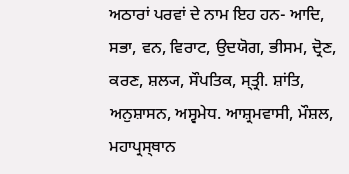ਅਠਾਰਾਂ ਪਰਵਾਂ ਦੇ ਨਾਮ ਇਹ ਹਨ- ਆਦਿ, ਸਭਾ, ਵਨ, ਵਿਰਾਟ, ਉਦਯੋਗ, ਭੀਸਮ, ਦ੍ਰੋਣ, ਕਰਣ, ਸ਼ਲ੍ਯ, ਸੌਪਤਿਕ, ਸ੍ਤ੍ਰੀ. ਸ਼ਾਂਤਿ, ਅਨੁਸ਼ਾਸਨ, ਅਸ੍ਵਮੇਧ. ਆਸ਼੍ਰਮਵਾਸੀ, ਮੌਸ਼ਲ, ਮਹਾਪ੍ਰਸ੍ਥਾਨ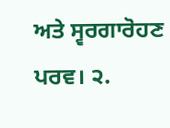ਅਤੇ ਸ੍ਵਰਗਾਰੋਹਣ ਪਰਵ। ੨.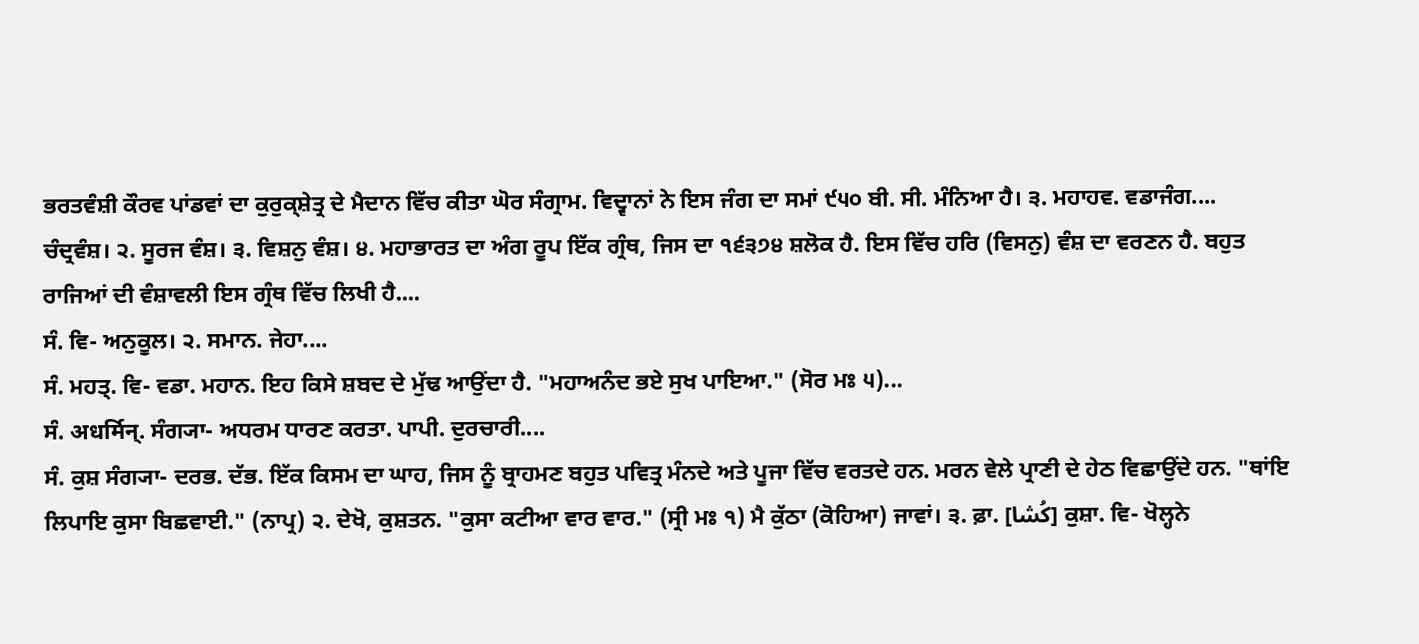ਭਰਤਵੰਸ਼ੀ ਕੌਰਵ ਪਾਂਡਵਾਂ ਦਾ ਕੁਰੁਕ੍ਸ਼ੇਤ੍ਰ ਦੇ ਮੈਦਾਨ ਵਿੱਚ ਕੀਤਾ ਘੋਰ ਸੰਗ੍ਰਾਮ. ਵਿਦ੍ਵਾਨਾਂ ਨੇ ਇਸ ਜੰਗ ਦਾ ਸਮਾਂ ੯੫੦ ਬੀ. ਸੀ. ਮੰਨਿਆ ਹੈ। ੩. ਮਹਾਹਵ. ਵਡਾਜੰਗ....
ਚੰਦ੍ਰਵੰਸ਼। ੨. ਸੂਰਜ ਵੰਸ਼। ੩. ਵਿਸ਼ਨੁ ਵੰਸ਼। ੪. ਮਹਾਭਾਰਤ ਦਾ ਅੰਗ ਰੂਪ ਇੱਕ ਗ੍ਰੰਥ, ਜਿਸ ਦਾ ੧੬੩੭੪ ਸ਼ਲੋਕ ਹੈ. ਇਸ ਵਿੱਚ ਹਰਿ (ਵਿਸਨੁ) ਵੰਸ਼ ਦਾ ਵਰਣਨ ਹੈ. ਬਹੁਤ ਰਾਜਿਆਂ ਦੀ ਵੰਸ਼ਾਵਲੀ ਇਸ ਗ੍ਰੰਥ ਵਿੱਚ ਲਿਖੀ ਹੈ....
ਸੰ. ਵਿ- ਅਨੁਕੂਲ। ੨. ਸਮਾਨ. ਜੇਹਾ....
ਸੰ. ਮਹਤ੍. ਵਿ- ਵਡਾ. ਮਹਾਨ. ਇਹ ਕਿਸੇ ਸ਼ਬਦ ਦੇ ਮੁੱਢ ਆਉਂਦਾ ਹੈ. "ਮਹਾਅਨੰਦ ਭਏ ਸੁਖ ਪਾਇਆ." (ਸੋਰ ਮਃ ੫)...
ਸੰ. अधर्मिन्. ਸੰਗ੍ਯਾ- ਅਧਰਮ ਧਾਰਣ ਕਰਤਾ. ਪਾਪੀ. ਦੁਰਚਾਰੀ....
ਸੰ. ਕੁਸ਼ ਸੰਗ੍ਯਾ- ਦਰਭ. ਦੱਭ. ਇੱਕ ਕਿਸਮ ਦਾ ਘਾਹ, ਜਿਸ ਨੂੰ ਬ੍ਰਾਹਮਣ ਬਹੁਤ ਪਵਿਤ੍ਰ ਮੰਨਦੇ ਅਤੇ ਪੂਜਾ ਵਿੱਚ ਵਰਤਦੇ ਹਨ. ਮਰਨ ਵੇਲੇ ਪ੍ਰਾਣੀ ਦੇ ਹੇਠ ਵਿਛਾਉਂਦੇ ਹਨ. "ਥਾਂਇ ਲਿਪਾਇ ਕੁਸਾ ਬਿਛਵਾਈ." (ਨਾਪ੍ਰ) ੨. ਦੇਖੋ, ਕੁਸ਼ਤਨ. "ਕੁਸਾ ਕਟੀਆ ਵਾਰ ਵਾਰ." (ਸ੍ਰੀ ਮਃ ੧) ਮੈ ਕੁੱਠਾ (ਕੋਹਿਆ) ਜਾਵਾਂ। ੩. ਫ਼ਾ. [کُشا] ਕੁਸ਼ਾ. ਵਿ- ਖੋਲ੍ਹਨੇ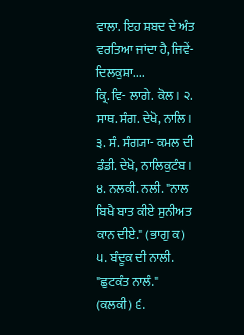ਵਾਲਾ. ਇਹ ਸ਼ਬਦ ਦੇ ਅੰਤ ਵਰਤਿਆ ਜਾਂਦਾ ਹੈ, ਜਿਵੇਂ- ਦਿਲਕੁਸ਼ਾ....
ਕ੍ਰਿ. ਵਿ- ਲਾਗੇ. ਕੋਲ। ੨. ਸਾਥ. ਸੰਗ. ਦੇਖੋ, ਨਾਲਿ। ੩. ਸੰ. ਸੰਗ੍ਯਾ- ਕਮਲ ਦੀ ਡੰਡੀ. ਦੇਖੋ, ਨਾਲਿਕੁਟੰਬ। ੪. ਨਲਕੀ. ਨਲੀ. "ਨਾਲ ਬਿਖੈ ਬਾਤ ਕੀਏ ਸੁਨੀਅਤ ਕਾਨ ਦੀਏ." (ਭਾਗੁ ਕ) ੫. ਬੰਦੂਕ ਦੀ ਨਾਲੀ. "ਛੁਟਕੰਤ ਨਾਲੰ." (ਕਲਕੀ) ੬.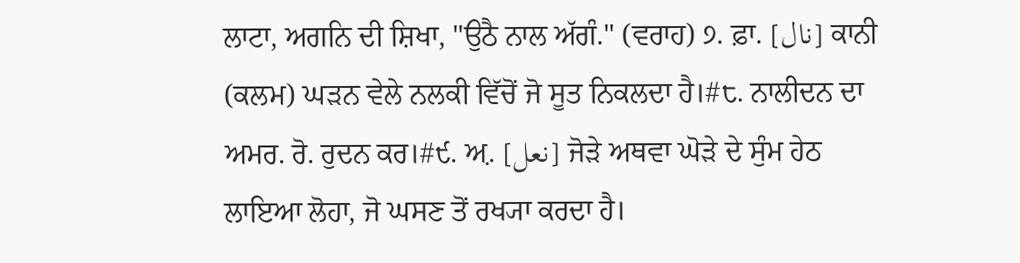ਲਾਟਾ, ਅਗਨਿ ਦੀ ਸ਼ਿਖਾ, "ਉਠੈ ਨਾਲ ਅੱਗੰ." (ਵਰਾਹ) ੭. ਫ਼ਾ. [نال] ਕਾਨੀ (ਕਲਮ) ਘੜਨ ਵੇਲੇ ਨਲਕੀ ਵਿੱਚੋਂ ਜੋ ਸੂਤ ਨਿਕਲਦਾ ਹੈ।#੮. ਨਾਲੀਦਨ ਦਾ ਅਮਰ. ਰੋ. ਰੁਦਨ ਕਰ।#੯. ਅ਼. [نعل] ਜੋੜੇ ਅਥਵਾ ਘੋੜੇ ਦੇ ਸੁੰਮ ਹੇਠ ਲਾਇਆ ਲੋਹਾ, ਜੋ ਘਸਣ ਤੋਂ ਰਖ੍ਯਾ ਕਰਦਾ ਹੈ।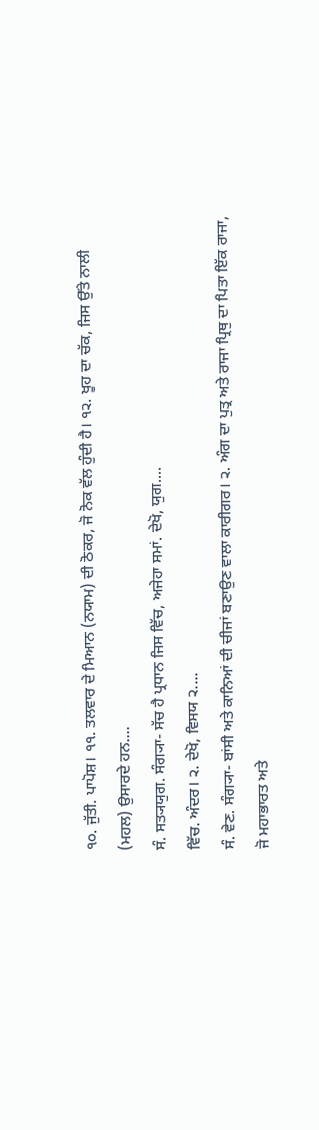੧੦. ਜੁੱਤੀ. ਪਾਪੋਸ਼। ੧੧. ਤਲਵਾਰ ਦੇ ਮਿਆਨ (ਨਯਾਮ) ਦੀ ਠੋਕਰ, ਜੋ ਨੋਕ ਵੱਲ ਹੁੰਦੀ ਹੈ। ੧੨. ਖੂਹ ਦਾ ਚੱਕ, ਜਿਸ ਉੱਤੇ ਨਾਲੀ (ਮਹਲ) ਉਸਾਰਦੇ ਹਨ....
ਸੰ. ਸਤ੍ਯਯੁਗ. ਸੰਗ੍ਯਾ- ਸੱਚ ਹੈ ਪ੍ਰਧਾਨ ਜਿਸ ਵਿੱਚ, ਅਜੇਹਾ ਸਮਾਂ. ਦੇਖੋ, ਯੁਗ....
ਵਿੱਚ. ਅੰਦਰ। ੨. ਦੇਖੋ, ਵਿਸਯ ੨....
ਸੰ. ਵੇਣ. ਸੰਗ੍ਯਾ- ਬਾਂਸੀ ਅਤੇ ਕਾਨਿਆਂ ਦੀ ਚੀਜਾਂ ਬਣਾਉਣ ਵਾਲਾ ਕਾਰੀਗਰ। ੨. ਅੰਗ ਦਾ ਪੁਤ੍ਰ ਅਤੇ ਰਾਜਾ ਪ੍ਰਿਥੁ ਦਾ ਪਿਤਾ ਇੱਕ ਰਾਜਾ, ਜੋ ਮਹਾਭਾਰਤ ਅਤੇ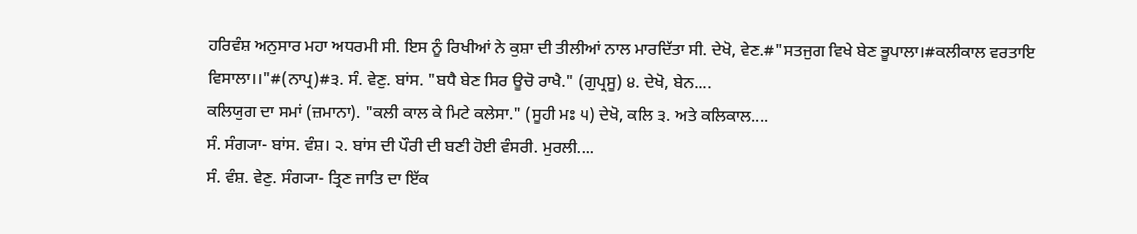ਹਰਿਵੰਸ਼ ਅਨੁਸਾਰ ਮਹਾ ਅਧਰਮੀ ਸੀ. ਇਸ ਨੂੰ ਰਿਖੀਆਂ ਨੇ ਕੁਸ਼ਾ ਦੀ ਤੀਲੀਆਂ ਨਾਲ ਮਾਰਦਿੱਤਾ ਸੀ. ਦੇਖੋ, ਵੇਣ.#"ਸਤਜੁਗ ਵਿਖੇ ਬੇਣ ਭੂਪਾਲਾ।#ਕਲੀਕਾਲ ਵਰਤਾਇ ਵਿਸਾਲਾ।।"#(ਨਾਪ੍ਰ)#੩. ਸੰ. ਵੇਣੁ. ਬਾਂਸ. "ਬਧੈ ਬੇਣ ਸਿਰ ਊਚੋ ਰਾਖੈ." (ਗੁਪ੍ਰਸੂ) ੪. ਦੇਖੋ, ਬੇਨ....
ਕਲਿਯੁਗ ਦਾ ਸਮਾਂ (ਜ਼ਮਾਨਾ). "ਕਲੀ ਕਾਲ ਕੇ ਮਿਟੇ ਕਲੇਸਾ." (ਸੂਹੀ ਮਃ ੫) ਦੇਖੋ, ਕਲਿ ੩. ਅਤੇ ਕਲਿਕਾਲ....
ਸੰ. ਸੰਗ੍ਯਾ- ਬਾਂਸ. ਵੰਸ਼। ੨. ਬਾਂਸ ਦੀ ਪੌਰੀ ਦੀ ਬਣੀ ਹੋਈ ਵੰਸਰੀ. ਮੁਰਲੀ....
ਸੰ. ਵੰਸ਼. ਵੇਣੁ. ਸੰਗ੍ਯਾ- ਤ੍ਰਿਣ ਜਾਤਿ ਦਾ ਇੱਕ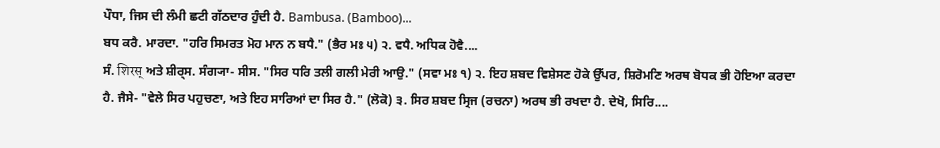ਪੌਧਾ, ਜਿਸ ਦੀ ਲੰਮੀ ਛਟੀ ਗੱਠਦਾਰ ਹੁੰਦੀ ਹੈ. Bambusa. (Bamboo)...
ਬਧ ਕਰੈ. ਮਾਰਦਾ. "ਹਰਿ ਸਿਮਰਤ ਮੋਹ ਮਾਨ ਨ ਬਧੈ." (ਭੈਰ ਮਃ ੫) ੨. ਵਧੈ. ਅਧਿਕ ਹੋਵੈ....
ਸੰ. शिरस् ਅਤੇ ਸ਼ੀਰ੍ਸ. ਸੰਗ੍ਯਾ- ਸੀਸ. "ਸਿਰ ਧਰਿ ਤਲੀ ਗਲੀ ਮੇਰੀ ਆਉ." (ਸਵਾ ਮਃ ੧) ੨. ਇਹ ਸ਼ਬਦ ਵਿਸ਼ੇਸਣ ਹੋਕੇ ਉੱਪਰ, ਸ਼ਿਰੋਮਣਿ ਅਰਥ ਬੋਧਕ ਭੀ ਹੋਇਆ ਕਰਦਾ ਹੈ. ਜੈਸੇ- "ਵੇਲੇ ਸਿਰ ਪਹੁਚਣਾ, ਅਤੇ ਇਹ ਸਾਰਿਆਂ ਦਾ ਸਿਰ ਹੈ." (ਲੋਕੋ) ੩. ਸਿਰ ਸ਼ਬਦ ਸ੍ਰਿਜ (ਰਚਨਾ) ਅਰਥ ਭੀ ਰਖਦਾ ਹੈ. ਦੇਖੋ, ਸਿਰਿ....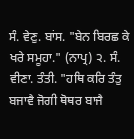ਸੰ. ਵੇਣੁ. ਬਾਂਸ. "ਬੇਨ ਬਿਰਛ ਕੇ ਖਰੇ ਸਮੂਹਾ." (ਨਾਪ੍ਰ) ੨. ਸੰ. ਵੀਣਾ. ਤੰਤੀ. "ਹਥਿ ਕਰਿ ਤੰਤੁ ਬਜਾਵੈ ਜੋਗੀ ਥੋਥਰ ਬਾਜੈ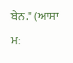ਬੇਨ." (ਆਸਾ ਮਃ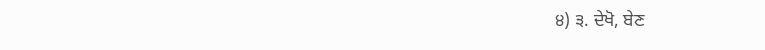੪) ੩. ਦੇਖੋ, ਬੇਣ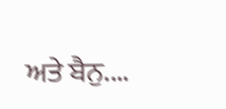ਅਤੇ ਬੈਨੁ....